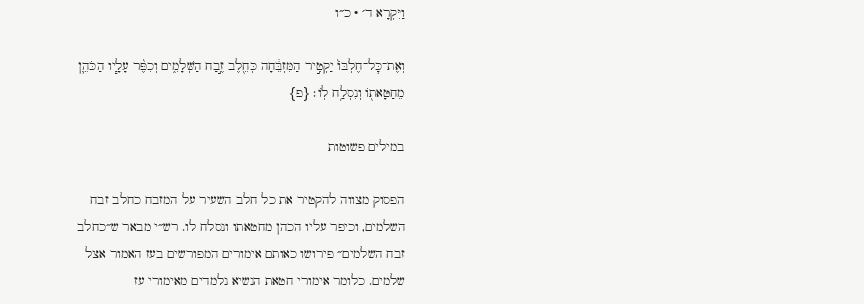וַיִּקְרָא ד׳ · כ״ו

וְאֶת־כׇּל־חֶלְבּוֹ֙ יַקְטִ֣יר הַמִּזְבֵּ֔חָה כְּחֵ֖לֶב זֶ֣בַח הַשְּׁלָמִ֑ים וְכִפֶּ֨ר עָלָ֧יו הַכֹּהֵ֛ן מֵחַטָּאת֖וֹ וְנִסְלַ֥ח לֽוֹ׃ {פ}

במילים פשוטות

הפסוק מצווה להקטיר את כל חלב השעיר על המזבח כחלב זבח השלמים, וכיפר עליו הכהן מחטאתו ונסלח לו. רש״י מבאר ש״כחלב זבח השלמים״ פירושו כאותם אימורים המפורשים בעז האמור אצל שלמים. כלומר אימורי חטאת הנשיא נלמדים מאימורי עז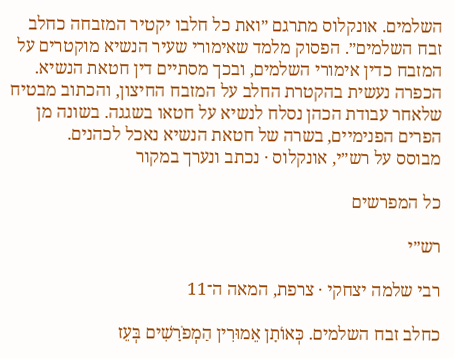השלמים. אונקלוס מתרגם ״ואת כל חלבו יקטיר המזבחה כחלב זבח השלמים״. הפסוק מלמד שאימורי שעיר הנשיא מוקטרים על המזבח כדין אימורי השלמים, ובכך מסתיים דין חטאת הנשיא. הכפרה נעשית בהקטרת החלב על המזבח החיצון, והכתוב מבטיח שלאחר עבודת הכהן נסלח לנשיא על חטאו בשגגה. בשונה מן הפרים הפנימיים, בשרה של חטאת הנשיא נאכל לכהנים.
מבוסס על רש״י, אונקלוס · נכתב ונערך במקור

כל המפרשים

רש״י

רבי שלמה יצחקי · צרפת, המאה ה־11

כחלב זבח השלמים. כְּאוֹתָן אֵמוּרִין הַמְפֹרָשִׁים בְּעֵז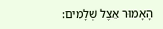הָאָמוּר אֵצֶל שְׁלָמִים: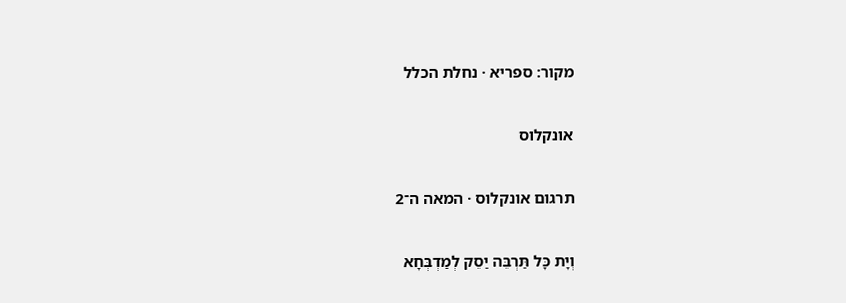מקור: ספריא · נחלת הכלל

אונקלוס

תרגום אונקלוס · המאה ה־2

וְיָת כָּל תַּרְבֵּה יַסֵק לְמַדְבְּחָא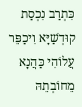כִּתְרַב נִכְסַת קוּדְשַׁיָּא וִיכַפֵּר עֲלוֹהִי כַּהֲנָא מֵחוֹבְתֵהּ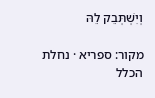וְיִשְׁתְּבֵק לֵהּ

מקור: ספריא · נחלת הכלל